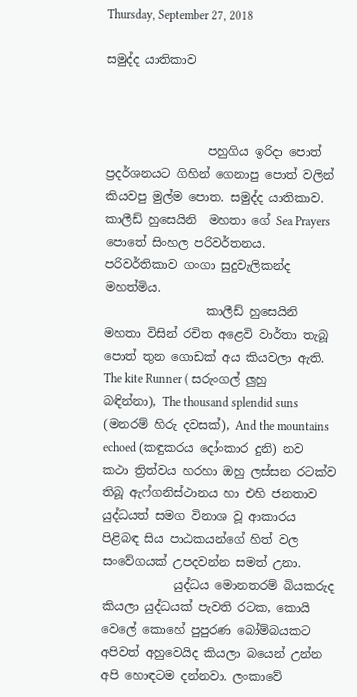Thursday, September 27, 2018

සමුද්ද යාතිකාව



                 පහුගිය ඉරිදා පොත් ප්‍රදර්ශනයට ගිහින් ගෙනාපු පොත් වලින් කියවපු මුල්ම පොත. සමුද්ද යාතිකාව. කාලීඩ් හුසෙයිනි  මහතා ගේ Sea Prayers  පොතේ සිංහල පරිවර්තනය. පරිවර්තිකාව ගංගා සුදුවැලිකන්ද මහත්මිය.
                 කාලීඩ් හුසෙයිනි මහතා විසින් රචිත අළෙවි වාර්තා තැබූ පොත් තුන ගොඩක් අය කියවලා ඇති. The kite Runner ( සරුංගල් ලුහු බඳින්නා), The thousand splendid suns (මනරම් හිරු දවසක්), And the mountains echoed (කඳුකරය දෝංකාර දුනි) නව කථා ත්‍රිත්වය හරහා ඔහු ලස්සන රටක්ව තිබූ ඇෆ්ගනිස්ථානය හා එහි ජනතාව යුද්ධයත් සමග විනාශ වූ ආකාරය පිළිබඳ සිය පාඨකයන්ගේ හිත් වල සංවේගයක් උපදවන්න සමත් උනා.
            යුද්ධය මොනතරම් බියකරුද කියලා යුද්ධයක් පැවති රටක, කොයි වෙලේ කොහේ පුපුරණ බෝම්බයකට අපිවත් අහුවෙයිද කියලා බයෙන් උන්න අපි හොඳටම දන්නවා. ලංකාවේ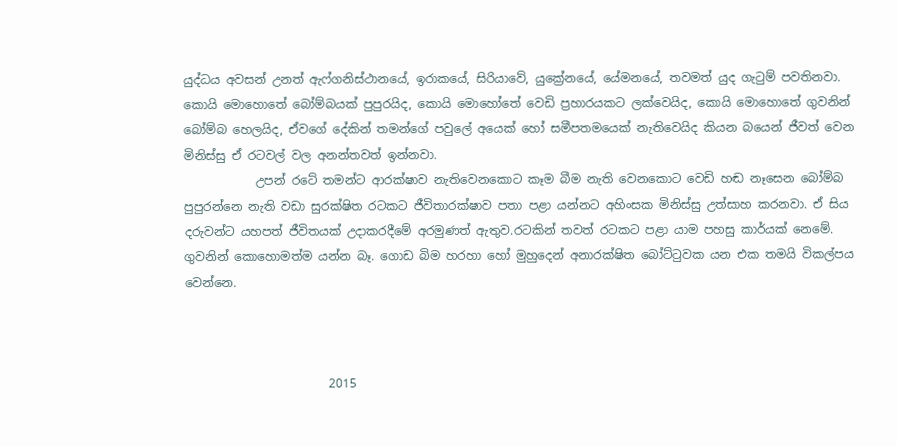යුද්ධය අවසන් උනත් ඇෆ්ගනිස්ථානයේ, ඉරාකයේ, සිරියාවේ, යුක්‍රේනයේ, යේමනයේ, තවමත් යුද ගැටුම් පවතිනවා. කොයි මොහොතේ බෝම්බයක් පුපුරයිද, කොයි මොහෝතේ වෙඩි ප්‍රහාරයකට ලක්වෙයිද, කොයි මොහොතේ ගුවනින් බෝම්බ හෙලයිද, ඒවගේ දේකින් තමන්ගේ පවුලේ අයෙක් හෝ සමීපතමයෙක් නැතිවෙයිද කියන බයෙන් ජීවත් වෙන මිනිස්සු ඒ රටවල් වල අනන්තවත් ඉන්නවා.
            උපන් රටේ තමන්ට ආරක්ෂාව නැතිවෙනකොට කෑම බීම නැති වෙනකොට වෙඩි හඬ නෑසෙන බෝම්බ පුපුරන්නෙ නැති වඩා සුරක්ෂිත රටකට ජීවිතාරක්ෂාව පතා පළා යන්නට අහිංසක මිනිස්සු උත්සාහ කරනවා. ඒ සිය දරුවන්ට යහපත් ජීවිතයක් උදාකරදීමේ අරමුණත් ඇතුව.රටකින් තවත් රටකට පළා යාම පහසු කාර්යක් නෙමේ. ගුවනින් කොහොමත්ම යන්න බෑ. ගොඩ බිම හරහා හෝ මුහුදෙන් අනාරක්ෂිත බෝට්ටුවක යන එක තමයි විකල්පය වෙන්නෙ.



                        2015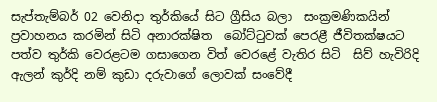සැප්තැම්බර් 02 වෙනිදා තුර්කියේ සිට ග්‍රීසිය බලා  සංක්‍රමණිකයින් ප්‍රවාහනය කරමින් සිටි අනාරක්ෂිත  බෝට්ටුවක් පෙරළී ජීවිතක්ෂයට පත්ව තුර්කි වෙරළටම ගසාගෙන විත් වෙරළේ වැතිර සිටි  සිව් හැවිරිදි ඇලන් කුර්දි නම් කුඩා දරුවාගේ ලොවක් සංවේදී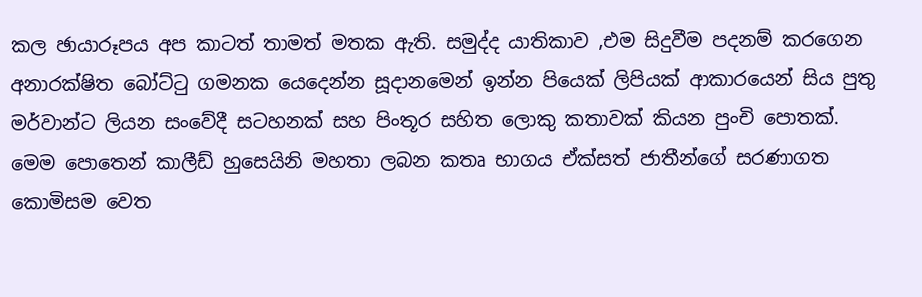කල ඡායාරූපය අප කාටත් තාමත් මතක ඇති. සමුද්ද යාතිකාව ,එම සිදුවීම පදනම් කරගෙන අනාරක්ෂිත බෝට්ටු ගමනක යෙදෙන්න සූදානමෙන් ඉන්න පියෙක් ලිපියක් ආකාරයෙන් සිය පුතු මර්වාන්ට ලියන සංවේදී සටහනක් සහ පිංතූර සහිත ලොකු කතාවක් කියන පුංචි පොතක්. මෙම පොතෙන් කාලීඩ් හුසෙයිනි මහතා ලබන කතෘ භාගය ඒක්සත් ජාතීන්ගේ සරණාගත කොමිසම වෙත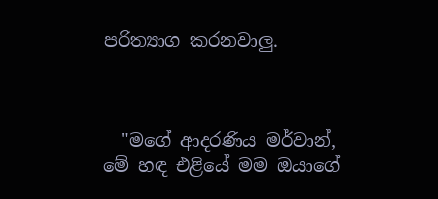පරිත්‍යාග කරනවාලු.



  "මගේ ආදරණිය මර්වාන්,
මේ හඳ එළියේ මම ඔයාගේ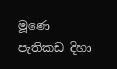මූණෙ
පැතිකඩ දිහා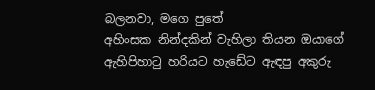බලනවා, මගෙ පුතේ
අහිංසක නින්දකින් වැහිලා තියන ඔයාගේ
ඇහිපිහාටු හරියට හැඩේට ඇඳපු අකුරු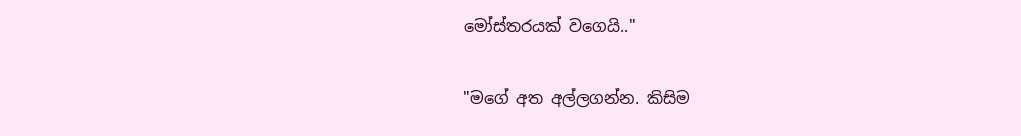මෝස්තරයක් වගෙයි.."

"මගේ අත අල්ලගන්න. කිසිම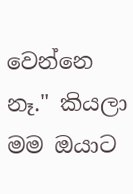වෙන්නෙ නෑ." කියලා මම ඔයාට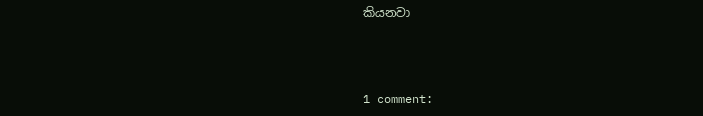කියනවා



1 comment: